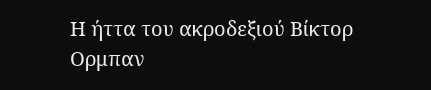Η ήττα του ακροδεξιού Βίκτορ Ορμπαν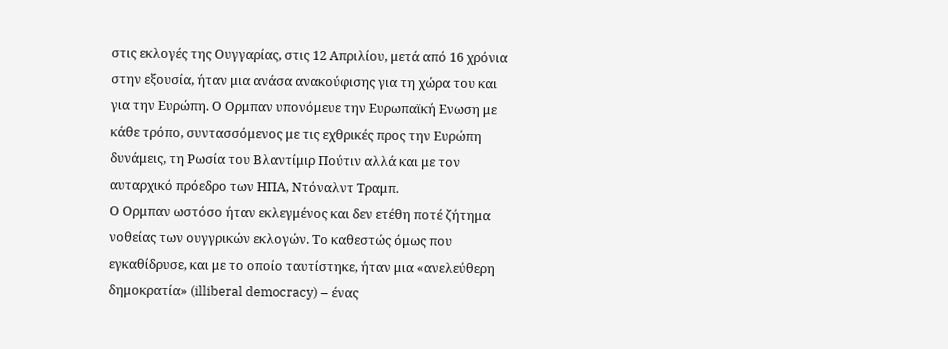στις εκλογές της Ουγγαρίας, στις 12 Απριλίου, μετά από 16 χρόνια στην εξουσία, ήταν μια ανάσα ανακούφισης για τη χώρα του και για την Ευρώπη. Ο Ορμπαν υπονόμευε την Ευρωπαϊκή Ενωση με κάθε τρόπο, συντασσόμενος με τις εχθρικές προς την Ευρώπη δυνάμεις, τη Ρωσία του Βλαντίμιρ Πούτιν αλλά και με τον αυταρχικό πρόεδρο των ΗΠΑ, Ντόναλντ Τραμπ.
Ο Ορμπαν ωστόσο ήταν εκλεγμένος και δεν ετέθη ποτέ ζήτημα νοθείας των ουγγρικών εκλογών. Το καθεστώς όμως που εγκαθίδρυσε, και με το οποίο ταυτίστηκε, ήταν μια «ανελεύθερη δημοκρατία» (illiberal democracy) – ένας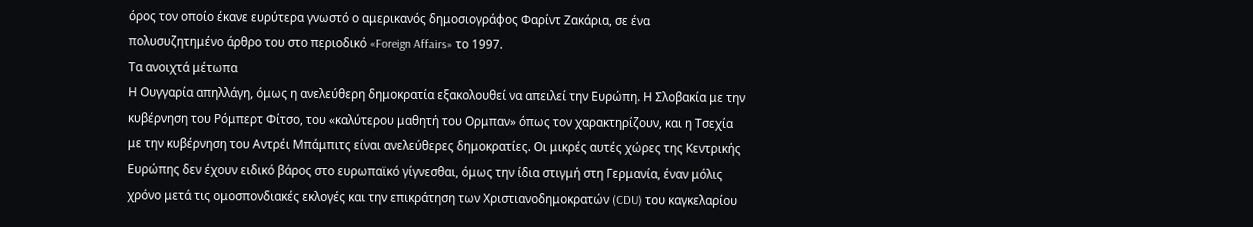όρος τον οποίο έκανε ευρύτερα γνωστό ο αμερικανός δημοσιογράφος Φαρίντ Ζακάρια, σε ένα πολυσυζητημένο άρθρο του στο περιοδικό «Foreign Affairs» το 1997.
Τα ανοιχτά μέτωπα
Η Ουγγαρία απηλλάγη, όμως η ανελεύθερη δημοκρατία εξακολουθεί να απειλεί την Ευρώπη. Η Σλοβακία με την κυβέρνηση του Ρόμπερτ Φίτσο, του «καλύτερου μαθητή του Ορμπαν» όπως τον χαρακτηρίζουν, και η Τσεχία με την κυβέρνηση του Αντρέι Μπάμπιτς είναι ανελεύθερες δημοκρατίες. Οι μικρές αυτές χώρες της Κεντρικής Ευρώπης δεν έχουν ειδικό βάρος στο ευρωπαϊκό γίγνεσθαι, όμως την ίδια στιγμή στη Γερμανία, έναν μόλις χρόνο μετά τις ομοσπονδιακές εκλογές και την επικράτηση των Χριστιανοδημοκρατών (CDU) του καγκελαρίου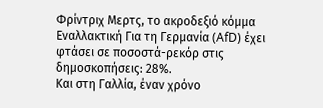Φρίντριχ Μερτς, το ακροδεξιό κόμμα Εναλλακτική Για τη Γερμανία (AfD) έχει φτάσει σε ποσοστά-ρεκόρ στις δημοσκοπήσεις: 28%.
Και στη Γαλλία, έναν χρόνο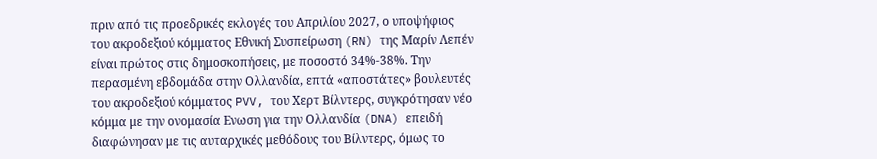πριν από τις προεδρικές εκλογές του Απριλίου 2027, ο υποψήφιος του ακροδεξιού κόμματος Εθνική Συσπείρωση (RN) της Μαρίν Λεπέν είναι πρώτος στις δημοσκοπήσεις, με ποσοστό 34%-38%. Την περασμένη εβδομάδα στην Ολλανδία, επτά «αποστάτες» βουλευτές του ακροδεξιού κόμματος PVV, του Χερτ Βίλντερς, συγκρότησαν νέο κόμμα με την ονομασία Ενωση για την Ολλανδία (DNA) επειδή διαφώνησαν με τις αυταρχικές μεθόδους του Βίλντερς, όμως το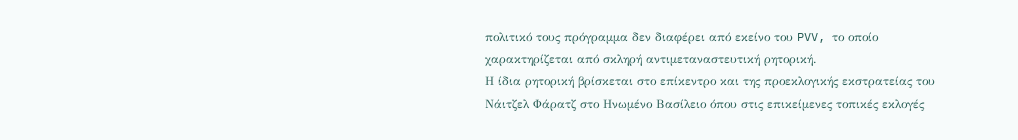πολιτικό τους πρόγραμμα δεν διαφέρει από εκείνο του PVV, το οποίο χαρακτηρίζεται από σκληρή αντιμεταναστευτική ρητορική.
Η ίδια ρητορική βρίσκεται στο επίκεντρο και της προεκλογικής εκστρατείας του Νάιτζελ Φάρατζ στο Ηνωμένο Βασίλειο όπου στις επικείμενες τοπικές εκλογές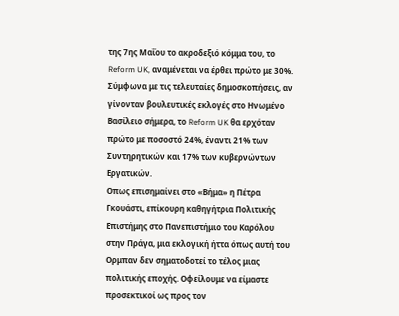της 7ης Μαΐου το ακροδεξιό κόμμα του, το Reform UK, αναμένεται να έρθει πρώτο με 30%. Σύμφωνα με τις τελευταίες δημοσκοπήσεις, αν γίνονταν βουλευτικές εκλογές στο Ηνωμένο Βασίλειο σήμερα, το Reform UK θα ερχόταν πρώτο με ποσοστό 24%, έναντι 21% των Συντηρητικών και 17% των κυβερνώντων Εργατικών.
Οπως επισημαίνει στο «Βήμα» η Πέτρα Γκουάστι, επίκουρη καθηγήτρια Πολιτικής Επιστήμης στο Πανεπιστήμιο του Καρόλου στην Πράγα, μια εκλογική ήττα όπως αυτή του Ορμπαν δεν σηματοδοτεί το τέλος μιας πολιτικής εποχής. Οφείλουμε να είμαστε προσεκτικοί ως προς τον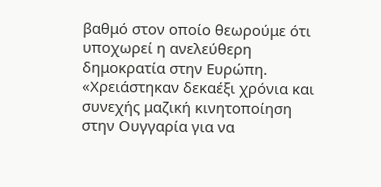βαθμό στον οποίο θεωρούμε ότι υποχωρεί η ανελεύθερη δημοκρατία στην Ευρώπη. «Χρειάστηκαν δεκαέξι χρόνια και συνεχής μαζική κινητοποίηση στην Ουγγαρία για να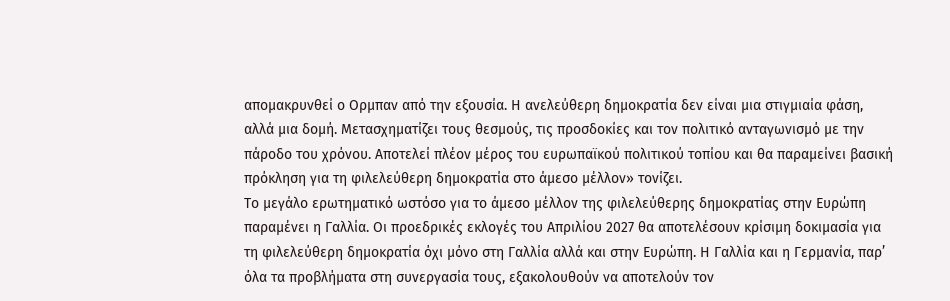απομακρυνθεί ο Ορμπαν από την εξουσία. Η ανελεύθερη δημοκρατία δεν είναι μια στιγμιαία φάση, αλλά μια δομή. Μετασχηματίζει τους θεσμούς, τις προσδοκίες και τον πολιτικό ανταγωνισμό με την πάροδο του χρόνου. Αποτελεί πλέον μέρος του ευρωπαϊκού πολιτικού τοπίου και θα παραμείνει βασική πρόκληση για τη φιλελεύθερη δημοκρατία στο άμεσο μέλλον» τονίζει.
Το μεγάλο ερωτηματικό ωστόσο για το άμεσο μέλλον της φιλελεύθερης δημοκρατίας στην Ευρώπη παραμένει η Γαλλία. Οι προεδρικές εκλογές του Απριλίου 2027 θα αποτελέσουν κρίσιμη δοκιμασία για τη φιλελεύθερη δημοκρατία όχι μόνο στη Γαλλία αλλά και στην Ευρώπη. Η Γαλλία και η Γερμανία, παρ’ όλα τα προβλήματα στη συνεργασία τους, εξακολουθούν να αποτελούν τον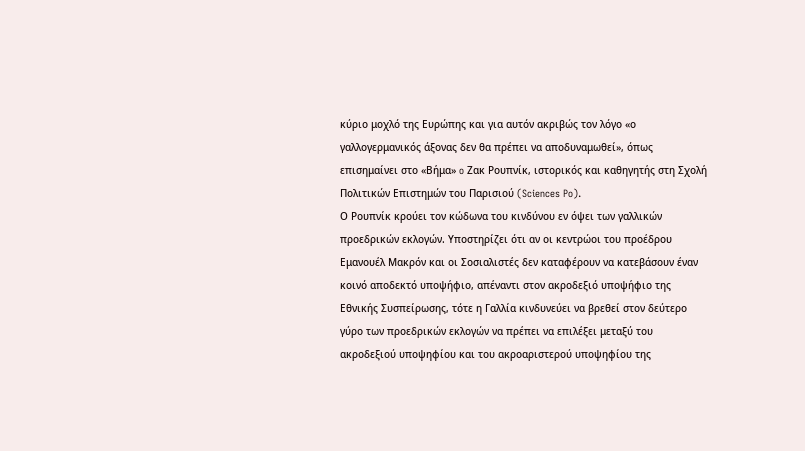κύριο μοχλό της Ευρώπης και για αυτόν ακριβώς τον λόγο «ο γαλλογερμανικός άξονας δεν θα πρέπει να αποδυναμωθεί», όπως επισημαίνει στο «Βήμα» o Ζακ Ρουπνίκ, ιστορικός και καθηγητής στη Σχολή Πολιτικών Επιστημών του Παρισιού (Sciences Po).
Ο Ρουπνίκ κρούει τον κώδωνα του κινδύνου εν όψει των γαλλικών προεδρικών εκλογών. Υποστηρίζει ότι αν οι κεντρώοι του προέδρου Εμανουέλ Μακρόν και οι Σοσιαλιστές δεν καταφέρουν να κατεβάσουν έναν κοινό αποδεκτό υποψήφιο, απέναντι στον ακροδεξιό υποψήφιο της Εθνικής Συσπείρωσης, τότε η Γαλλία κινδυνεύει να βρεθεί στον δεύτερο γύρο των προεδρικών εκλογών να πρέπει να επιλέξει μεταξύ του ακροδεξιού υποψηφίου και του ακροαριστερού υποψηφίου της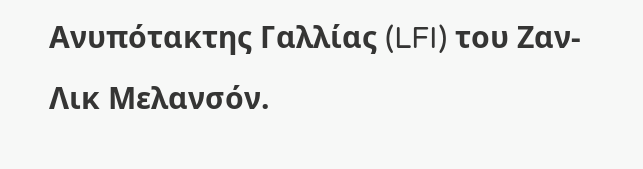Ανυπότακτης Γαλλίας (LFI) του Ζαν-Λικ Μελανσόν.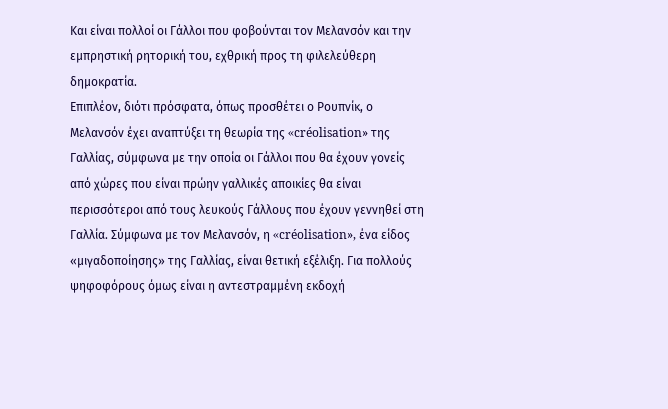Και είναι πολλοί οι Γάλλοι που φοβούνται τον Μελανσόν και την εμπρηστική ρητορική του, εχθρική προς τη φιλελεύθερη δημοκρατία.
Επιπλέον, διότι πρόσφατα, όπως προσθέτει ο Ρουπνίκ, ο Μελανσόν έχει αναπτύξει τη θεωρία της «créolisation» της Γαλλίας, σύμφωνα με την οποία οι Γάλλοι που θα έχουν γονείς από χώρες που είναι πρώην γαλλικές αποικίες θα είναι περισσότεροι από τους λευκούς Γάλλους που έχουν γεννηθεί στη Γαλλία. Σύμφωνα με τον Μελανσόν, η «créolisation», ένα είδος «μιγαδοποίησης» της Γαλλίας, είναι θετική εξέλιξη. Για πολλούς ψηφοφόρους όμως είναι η αντεστραμμένη εκδοχή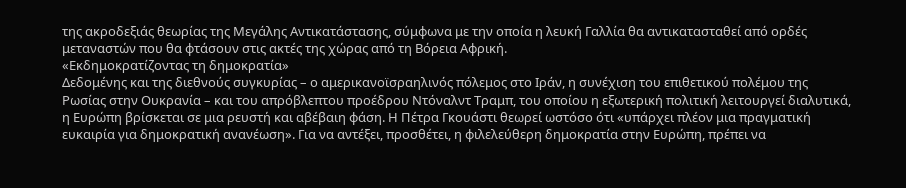της ακροδεξιάς θεωρίας της Μεγάλης Αντικατάστασης, σύμφωνα με την οποία η λευκή Γαλλία θα αντικατασταθεί από ορδές μεταναστών που θα φτάσουν στις ακτές της χώρας από τη Βόρεια Αφρική.
«Εκδημοκρατίζοντας τη δημοκρατία»
Δεδομένης και της διεθνούς συγκυρίας – ο αμερικανοϊσραηλινός πόλεμος στο Ιράν, η συνέχιση του επιθετικού πολέμου της Ρωσίας στην Ουκρανία – και του απρόβλεπτου προέδρου Ντόναλντ Τραμπ, του οποίου η εξωτερική πολιτική λειτουργεί διαλυτικά, η Ευρώπη βρίσκεται σε μια ρευστή και αβέβαιη φάση. Η Πέτρα Γκουάστι θεωρεί ωστόσο ότι «υπάρχει πλέον μια πραγματική ευκαιρία για δημοκρατική ανανέωση». Για να αντέξει, προσθέτει, η φιλελεύθερη δημοκρατία στην Ευρώπη, πρέπει να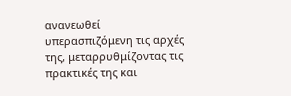ανανεωθεί υπερασπιζόμενη τις αρχές της, μεταρρυθμίζοντας τις πρακτικές της και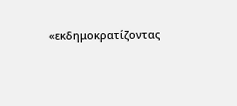«εκδημοκρατίζοντας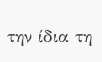την ίδια τη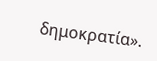δημοκρατία».